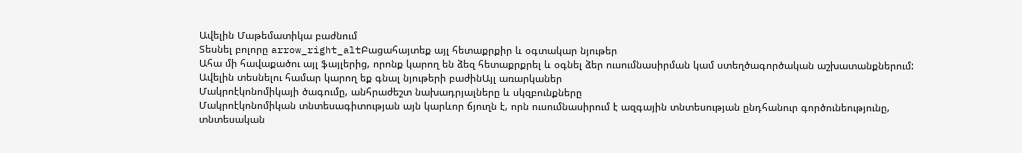Ավելին Մաթեմատիկա բաժնում
Տեսնել բոլորը arrow_right_altԲացահայտեք այլ հետաքրքիր և օգտակար նյութեր
Ահա մի հավաքածու այլ ֆայլերից, որոնք կարող են ձեզ հետաքրքրել և օգնել ձեր ուսումնասիրման կամ ստեղծագործական աշխատանքներում: Ավելին տեսնելու համար կարող եք գնալ նյութերի բաժինԱյլ առարկաներ
Մակրոէկոնոմիկայի ծագումը, անհրաժեշտ նախադրյալները և սկզբունքները
Մակրոէկոնոմիկան տնտեսագիտության այն կարևոր ճյուղն է, որն ուսումնասիրում է ազգային տնտեսության ընդհանուր գործունեությունը, տնտեսական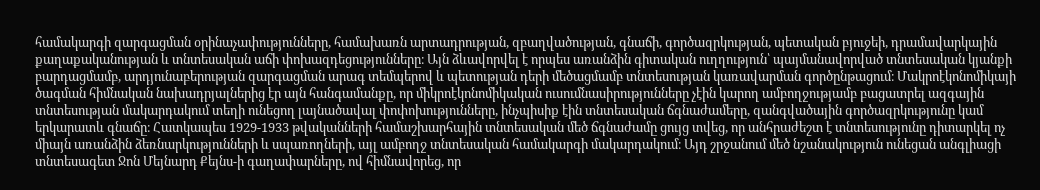համակարգի զարգացման օրինաչափությունները, համախառն արտադրության, զբաղվածության, գնաճի, գործազրկության, պետական բյուջեի, դրամավարկային քաղաքականության և տնտեսական աճի փոխազդեցությունները։ Այն ձևավորվել է որպես առանձին գիտական ուղղություն՝ պայմանավորված տնտեսական կյանքի բարդացմամբ, արդյունաբերության զարգացման արագ տեմպերով և պետության դերի մեծացմամբ տնտեսության կառավարման գործընթացում։ Մակրոէկոնոմիկայի ծագման հիմնական նախադրյալներից էր այն հանգամանքը, որ միկրոէկոնոմիկական ուսումնասիրությունները չէին կարող ամբողջությամբ բացատրել ազգային տնտեսության մակարդակում տեղի ունեցող լայնածավալ փոփոխությունները, ինչպիսիք էին տնտեսական ճգնաժամերը, զանգվածային գործազրկությունը կամ երկարատև գնաճը։ Հատկապես 1929-1933 թվականների համաշխարհային տնտեսական մեծ ճգնաժամը ցույց տվեց, որ անհրաժեշտ է տնտեսությունը դիտարկել ոչ միայն առանձին ձեռնարկությունների և սպառողների, այլ ամբողջ տնտեսական համակարգի մակարդակում։ Այդ շրջանում մեծ նշանակություն ունեցան անգլիացի տնտեսագետ Ջոն Մեյնարդ Քեյնս-ի գաղափարները, ով հիմնավորեց, որ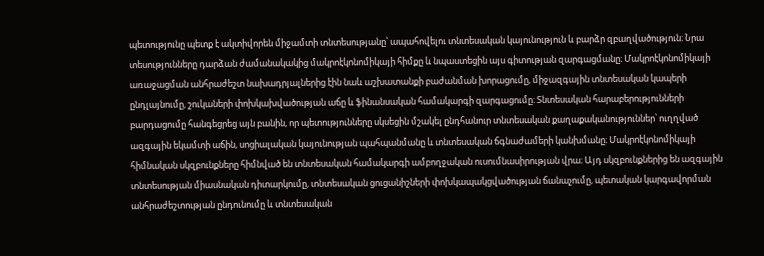պետությունը պետք է ակտիվորեն միջամտի տնտեսությանը՝ ապահովելու տնտեսական կայունություն և բարձր զբաղվածություն։ Նրա տեսությունները դարձան ժամանակակից մակրոէկոնոմիկայի հիմքը և նպաստեցին այս գիտության զարգացմանը։ Մակրոէկոնոմիկայի առաջացման անհրաժեշտ նախադրյալներից էին նաև աշխատանքի բաժանման խորացումը, միջազգային տնտեսական կապերի ընդլայնումը, շուկաների փոխկախվածության աճը և ֆինանսական համակարգի զարգացումը։ Տնտեսական հարաբերությունների բարդացումը հանգեցրեց այն բանին, որ պետությունները սկսեցին մշակել ընդհանուր տնտեսական քաղաքականություններ՝ ուղղված ազգային եկամտի աճին, սոցիալական կայունության պահպանմանը և տնտեսական ճգնաժամերի կանխմանը։ Մակրոէկոնոմիկայի հիմնական սկզբունքները հիմնված են տնտեսական համակարգի ամբողջական ուսումնասիրության վրա։ Այդ սկզբունքներից են ազգային տնտեսության միասնական դիտարկումը, տնտեսական ցուցանիշների փոխկապակցվածության ճանաչումը, պետական կարգավորման անհրաժեշտության ընդունումը և տնտեսական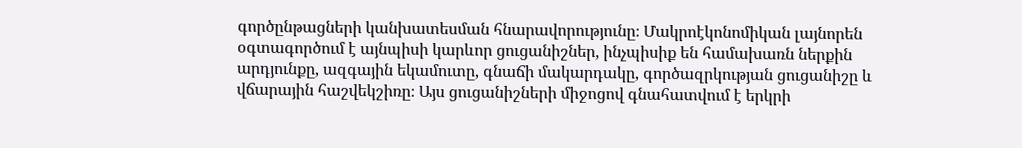գործընթացների կանխատեսման հնարավորությունը։ Մակրոէկոնոմիկան լայնորեն օգտագործում է այնպիսի կարևոր ցուցանիշներ, ինչպիսիք են համախառն ներքին արդյունքը, ազգային եկամուտը, գնաճի մակարդակը, գործազրկության ցուցանիշը և վճարային հաշվեկշիռը։ Այս ցուցանիշների միջոցով գնահատվում է երկրի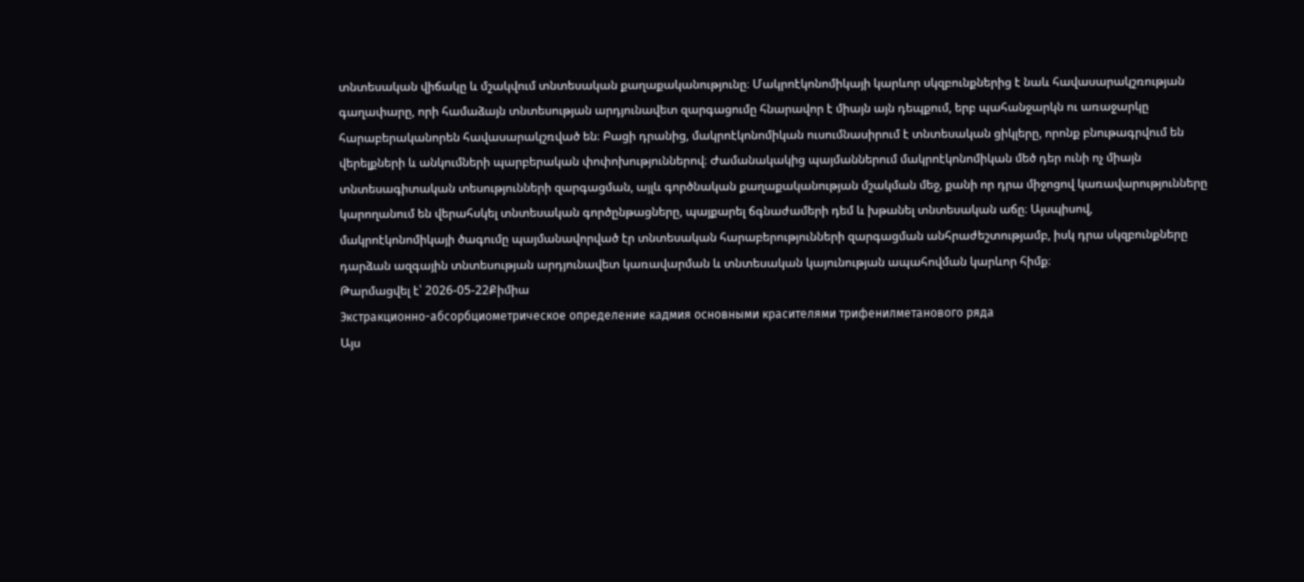տնտեսական վիճակը և մշակվում տնտեսական քաղաքականությունը։ Մակրոէկոնոմիկայի կարևոր սկզբունքներից է նաև հավասարակշռության գաղափարը, որի համաձայն տնտեսության արդյունավետ զարգացումը հնարավոր է միայն այն դեպքում, երբ պահանջարկն ու առաջարկը հարաբերականորեն հավասարակշռված են։ Բացի դրանից, մակրոէկոնոմիկան ուսումնասիրում է տնտեսական ցիկլերը, որոնք բնութագրվում են վերելքների և անկումների պարբերական փոփոխություններով։ Ժամանակակից պայմաններում մակրոէկոնոմիկան մեծ դեր ունի ոչ միայն տնտեսագիտական տեսությունների զարգացման, այլև գործնական քաղաքականության մշակման մեջ, քանի որ դրա միջոցով կառավարությունները կարողանում են վերահսկել տնտեսական գործընթացները, պայքարել ճգնաժամերի դեմ և խթանել տնտեսական աճը։ Այսպիսով, մակրոէկոնոմիկայի ծագումը պայմանավորված էր տնտեսական հարաբերությունների զարգացման անհրաժեշտությամբ, իսկ դրա սկզբունքները դարձան ազգային տնտեսության արդյունավետ կառավարման և տնտեսական կայունության ապահովման կարևոր հիմք։
Թարմացվել է՝ 2026-05-22Քիմիա
Экстракционно-абсорбциометрическое определение кадмия основными красителями трифенилметанового ряда
Այս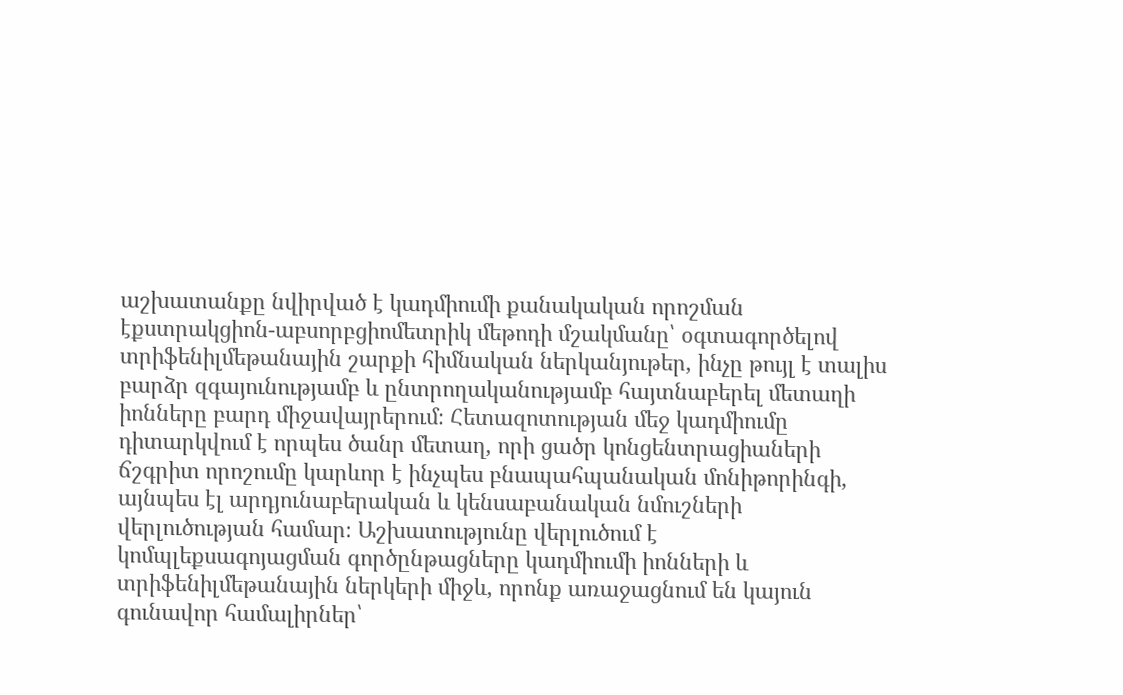աշխատանքը նվիրված է կադմիումի քանակական որոշման էքստրակցիոն-աբսորբցիոմետրիկ մեթոդի մշակմանը՝ օգտագործելով տրիֆենիլմեթանային շարքի հիմնական ներկանյութեր, ինչը թույլ է տալիս բարձր զգայունությամբ և ընտրողականությամբ հայտնաբերել մետաղի իոնները բարդ միջավայրերում։ Հետազոտության մեջ կադմիումը դիտարկվում է որպես ծանր մետաղ, որի ցածր կոնցենտրացիաների ճշգրիտ որոշումը կարևոր է ինչպես բնապահպանական մոնիթորինգի, այնպես էլ արդյունաբերական և կենսաբանական նմուշների վերլուծության համար։ Աշխատությունը վերլուծում է կոմպլեքսագոյացման գործընթացները կադմիումի իոնների և տրիֆենիլմեթանային ներկերի միջև, որոնք առաջացնում են կայուն գունավոր համալիրներ՝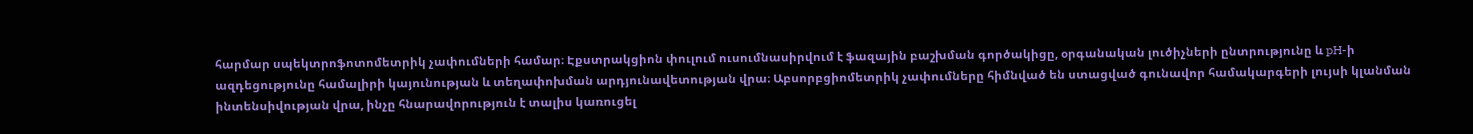հարմար սպեկտրոֆոտոմետրիկ չափումների համար։ Էքստրակցիոն փուլում ուսումնասիրվում է ֆազային բաշխման գործակիցը, օրգանական լուծիչների ընտրությունը և pH-ի ազդեցությունը համալիրի կայունության և տեղափոխման արդյունավետության վրա։ Աբսորբցիոմետրիկ չափումները հիմնված են ստացված գունավոր համակարգերի լույսի կլանման ինտենսիվության վրա, ինչը հնարավորություն է տալիս կառուցել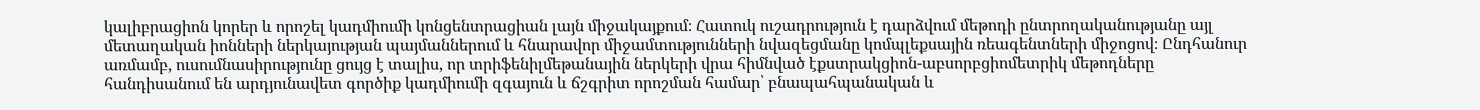կալիբրացիոն կորեր և որոշել կադմիումի կոնցենտրացիան լայն միջակայքում։ Հատուկ ուշադրություն է դարձվում մեթոդի ընտրողականությանը այլ մետաղական իոնների ներկայության պայմաններում և հնարավոր միջամտությունների նվազեցմանը կոմպլեքսային ռեագենտների միջոցով։ Ընդհանուր առմամբ, ուսումնասիրությունը ցույց է տալիս, որ տրիֆենիլմեթանային ներկերի վրա հիմնված էքստրակցիոն-աբսորբցիոմետրիկ մեթոդները հանդիսանում են արդյունավետ գործիք կադմիումի զգայուն և ճշգրիտ որոշման համար՝ բնապահպանական և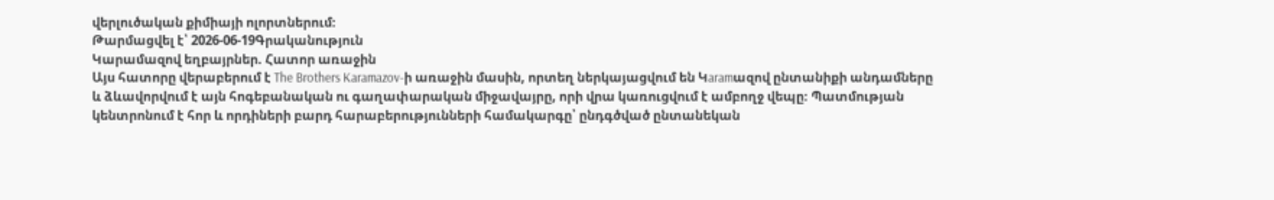վերլուծական քիմիայի ոլորտներում։
Թարմացվել է՝ 2026-06-19Գրականություն
Կարամազով եղբայրներ. Հատոր առաջին
Այս հատորը վերաբերում է The Brothers Karamazov-ի առաջին մասին, որտեղ ներկայացվում են Կaramազով ընտանիքի անդամները և ձևավորվում է այն հոգեբանական ու գաղափարական միջավայրը, որի վրա կառուցվում է ամբողջ վեպը։ Պատմության կենտրոնում է հոր և որդիների բարդ հարաբերությունների համակարգը՝ ընդգծված ընտանեկան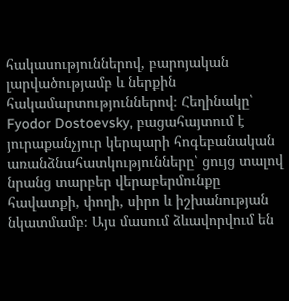հակասություններով, բարոյական լարվածությամբ և ներքին հակամարտություններով։ Հեղինակը՝ Fyodor Dostoevsky, բացահայտում է յուրաքանչյուր կերպարի հոգեբանական առանձնահատկությունները՝ ցույց տալով նրանց տարբեր վերաբերմունքը հավատքի, փողի, սիրո և իշխանության նկատմամբ։ Այս մասում ձևավորվում են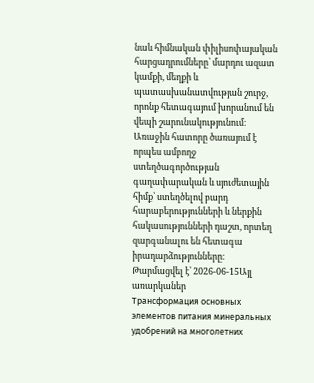նաև հիմնական փիլիսոփայական հարցադրումները՝ մարդու ազատ կամքի, մեղքի և պատասխանատվության շուրջ, որոնք հետագայում խորանում են վեպի շարունակությունում։ Առաջին հատորը ծառայում է որպես ամբողջ ստեղծագործության գաղափարական և սյուժետային հիմք՝ ստեղծելով բարդ հարաբերությունների և ներքին հակասությունների դաշտ, որտեղ զարգանալու են հետագա իրադարձությունները։
Թարմացվել է՝ 2026-06-15Այլ առարկաներ
Трансформация основных элементов питания минеральных удобрений на многолетних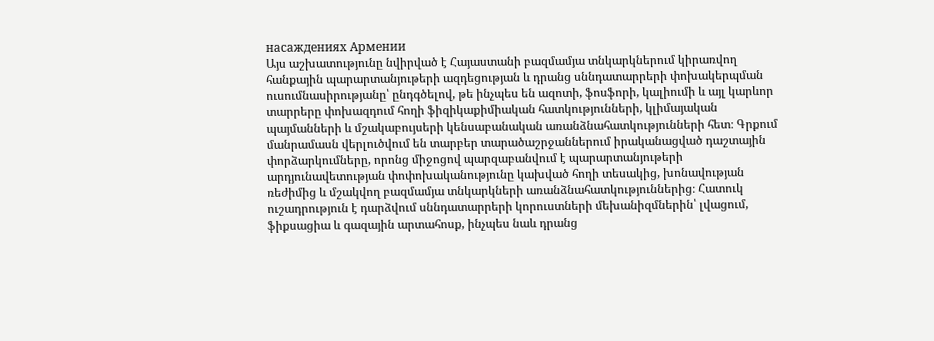насаждениях Армении
Այս աշխատությունը նվիրված է Հայաստանի բազմամյա տնկարկներում կիրառվող հանքային պարարտանյութերի ազդեցության և դրանց սննդատարրերի փոխակերպման ուսումնասիրությանը՝ ընդգծելով, թե ինչպես են ազոտի, ֆոսֆորի, կալիումի և այլ կարևոր տարրերը փոխազդում հողի ֆիզիկաքիմիական հատկությունների, կլիմայական պայմանների և մշակաբույսերի կենսաբանական առանձնահատկությունների հետ։ Գրքում մանրամասն վերլուծվում են տարբեր տարածաշրջաններում իրականացված դաշտային փորձարկումները, որոնց միջոցով պարզաբանվում է պարարտանյութերի արդյունավետության փոփոխականությունը կախված հողի տեսակից, խոնավության ռեժիմից և մշակվող բազմամյա տնկարկների առանձնահատկություններից։ Հատուկ ուշադրություն է դարձվում սննդատարրերի կորուստների մեխանիզմներին՝ լվացում, ֆիքսացիա և գազային արտահոսք, ինչպես նաև դրանց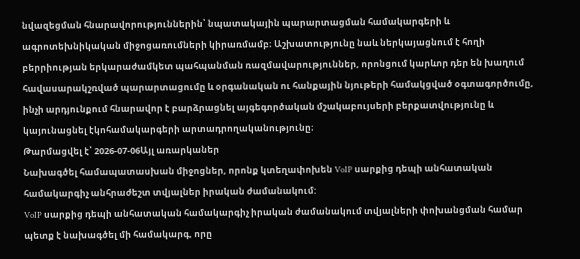նվազեցման հնարավորություններին՝ նպատակային պարարտացման համակարգերի և ագրոտեխնիկական միջոցառումների կիրառմամբ։ Աշխատությունը նաև ներկայացնում է հողի բերրիության երկարաժամկետ պահպանման ռազմավարություններ, որոնցում կարևոր դեր են խաղում հավասարակշռված պարարտացումը և օրգանական ու հանքային նյութերի համակցված օգտագործումը, ինչի արդյունքում հնարավոր է բարձրացնել այգեգործական մշակաբույսերի բերքատվությունը և կայունացնել էկոհամակարգերի արտադրողականությունը։
Թարմացվել է՝ 2026-07-06Այլ առարկաներ
Նախագծել համապատասխան միջոցներ, որոնք կտեղափոխեն VoIP սարքից դեպի անհատական համակարգիչ անհրաժեշտ տվյալներ իրական ժամանակում:
VoIP սարքից դեպի անհատական համակարգիչ իրական ժամանակում տվյալների փոխանցման համար պետք է նախագծել մի համակարգ, որը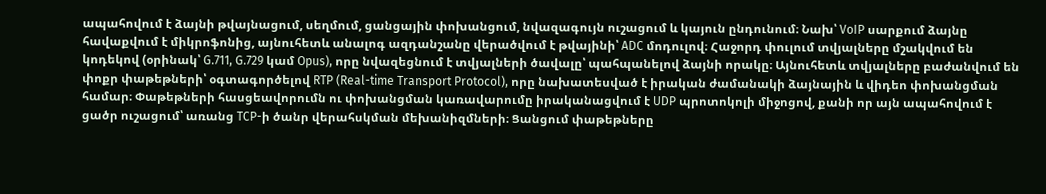ապահովում է ձայնի թվայնացում, սեղմում, ցանցային փոխանցում, նվազագույն ուշացում և կայուն ընդունում։ Նախ՝ VoIP սարքում ձայնը հավաքվում է միկրոֆոնից, այնուհետև անալոգ ազդանշանը վերածվում է թվայինի՝ ADC մոդուլով։ Հաջորդ փուլում տվյալները մշակվում են կոդեկով (օրինակ՝ G.711, G.729 կամ Opus), որը նվազեցնում է տվյալների ծավալը՝ պահպանելով ձայնի որակը։ Այնուհետև տվյալները բաժանվում են փոքր փաթեթների՝ օգտագործելով RTP (Real-time Transport Protocol), որը նախատեսված է իրական ժամանակի ձայնային և վիդեո փոխանցման համար։ Փաթեթների հասցեավորումն ու փոխանցման կառավարումը իրականացվում է UDP պրոտոկոլի միջոցով, քանի որ այն ապահովում է ցածր ուշացում՝ առանց TCP-ի ծանր վերահսկման մեխանիզմների։ Ցանցում փաթեթները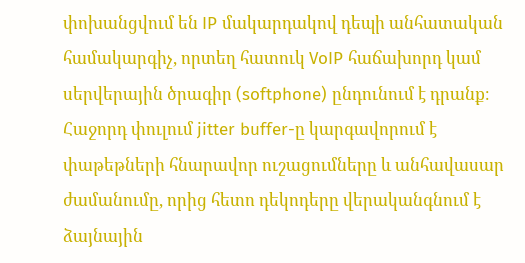փոխանցվում են IP մակարդակով դեպի անհատական համակարգիչ, որտեղ հատուկ VoIP հաճախորդ կամ սերվերային ծրագիր (softphone) ընդունում է դրանք։ Հաջորդ փուլում jitter buffer-ը կարգավորում է փաթեթների հնարավոր ուշացումները և անհավասար ժամանումը, որից հետո դեկոդերը վերականգնում է ձայնային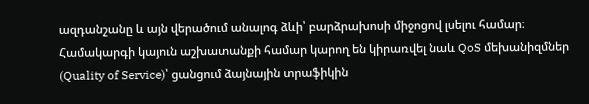ազդանշանը և այն վերածում անալոգ ձևի՝ բարձրախոսի միջոցով լսելու համար։ Համակարգի կայուն աշխատանքի համար կարող են կիրառվել նաև QoS մեխանիզմներ (Quality of Service)՝ ցանցում ձայնային տրաֆիկին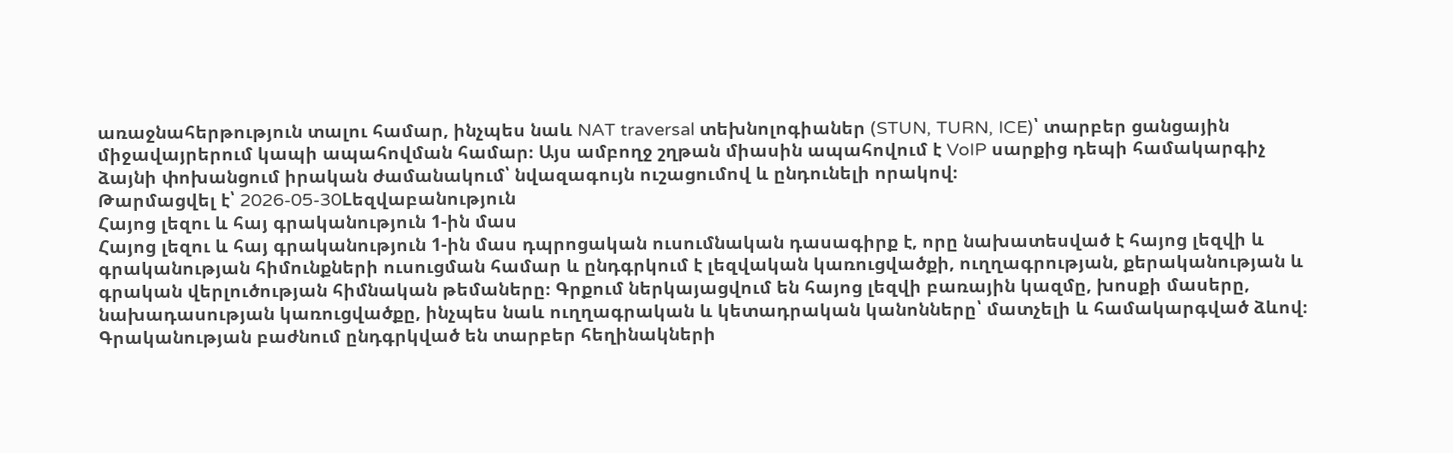առաջնահերթություն տալու համար, ինչպես նաև NAT traversal տեխնոլոգիաներ (STUN, TURN, ICE)՝ տարբեր ցանցային միջավայրերում կապի ապահովման համար։ Այս ամբողջ շղթան միասին ապահովում է VoIP սարքից դեպի համակարգիչ ձայնի փոխանցում իրական ժամանակում՝ նվազագույն ուշացումով և ընդունելի որակով։
Թարմացվել է՝ 2026-05-30Lեզվաբանություն
Հայոց լեզու և հայ գրականություն 1-ին մաս
Հայոց լեզու և հայ գրականություն 1-ին մաս դպրոցական ուսումնական դասագիրք է, որը նախատեսված է հայոց լեզվի և գրականության հիմունքների ուսուցման համար և ընդգրկում է լեզվական կառուցվածքի, ուղղագրության, քերականության և գրական վերլուծության հիմնական թեմաները։ Գրքում ներկայացվում են հայոց լեզվի բառային կազմը, խոսքի մասերը, նախադասության կառուցվածքը, ինչպես նաև ուղղագրական և կետադրական կանոնները՝ մատչելի և համակարգված ձևով։ Գրականության բաժնում ընդգրկված են տարբեր հեղինակների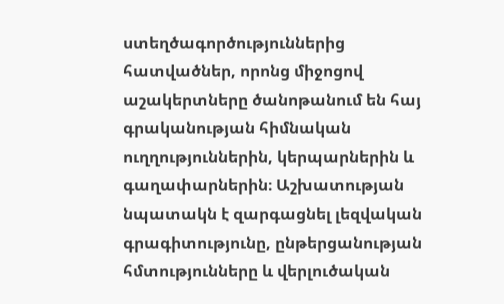ստեղծագործություններից հատվածներ, որոնց միջոցով աշակերտները ծանոթանում են հայ գրականության հիմնական ուղղություններին, կերպարներին և գաղափարներին։ Աշխատության նպատակն է զարգացնել լեզվական գրագիտությունը, ընթերցանության հմտությունները և վերլուծական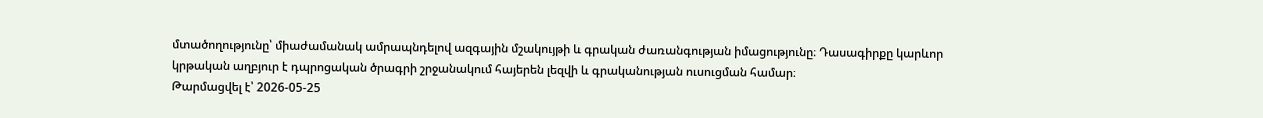մտածողությունը՝ միաժամանակ ամրապնդելով ազգային մշակույթի և գրական ժառանգության իմացությունը։ Դասագիրքը կարևոր կրթական աղբյուր է դպրոցական ծրագրի շրջանակում հայերեն լեզվի և գրականության ուսուցման համար։
Թարմացվել է՝ 2026-05-25